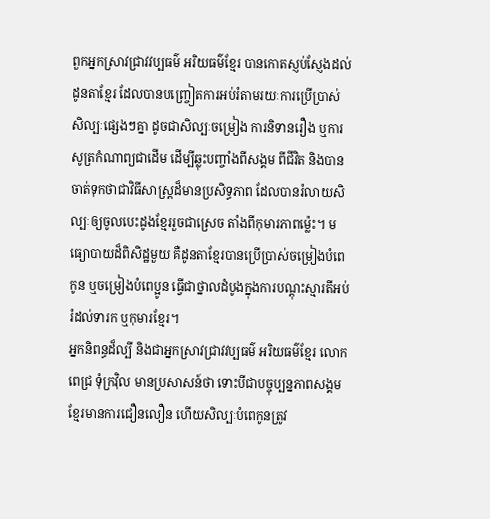ពួកអ្នកស្រាវជ្រាវវប្បធម៌ អរិយធម៌ខ្មែរ បានកោតស្ញប់ស្ញែងដល់ដូនតាខ្មែរ ដែលបានបញ្ច្រៀតការអប់រំតាមរយៈការប្រើប្រាស់សិល្បៈផ្សេងៗគ្នា ដូចជាសិល្បៈចម្រៀង ការនិទានរឿង ឬការសូត្រកំណាព្យជាដើម ដើម្បីឆ្លុះបញ្ចាំងពីសង្គម ពីជីវិត និងបានចាត់ទុកថាជាវិធីសាស្ត្រដ៏មានប្រសិទ្ធភាព ដែលបានរំលាយសិល្បៈឲ្យចូលបេះដូងខ្មែររួចជាស្រេច តាំងពីកុមារភាពម៉េ្លះ។ មធ្យោបាយដ៏ពិសិដ្ឋមួយ គឺដូនតាខ្មែរបានប្រើប្រាស់ចម្រៀងបំពេកូន ឬចម្រៀងបំពេប្អូន ធ្វើជាថ្នាលដំបូងក្នុងការបណ្ដុះស្មារតីអប់រំដល់ទារក ឬកុមារខ្មែរ។
អ្នកនិពន្ធដ៏ល្បី និងជាអ្នកស្រាវជ្រាវវប្បធម៌ អរិយធម៌ខ្មែរ លោក ពេជ្រ ទុំក្រវ៉ិល មានប្រសាសន៍ថា ទោះបីជាបច្ចុប្បន្នភាពសង្គមខ្មែរមានការជឿនលឿន ហើយសិល្បៈបំពេកូនត្រូវ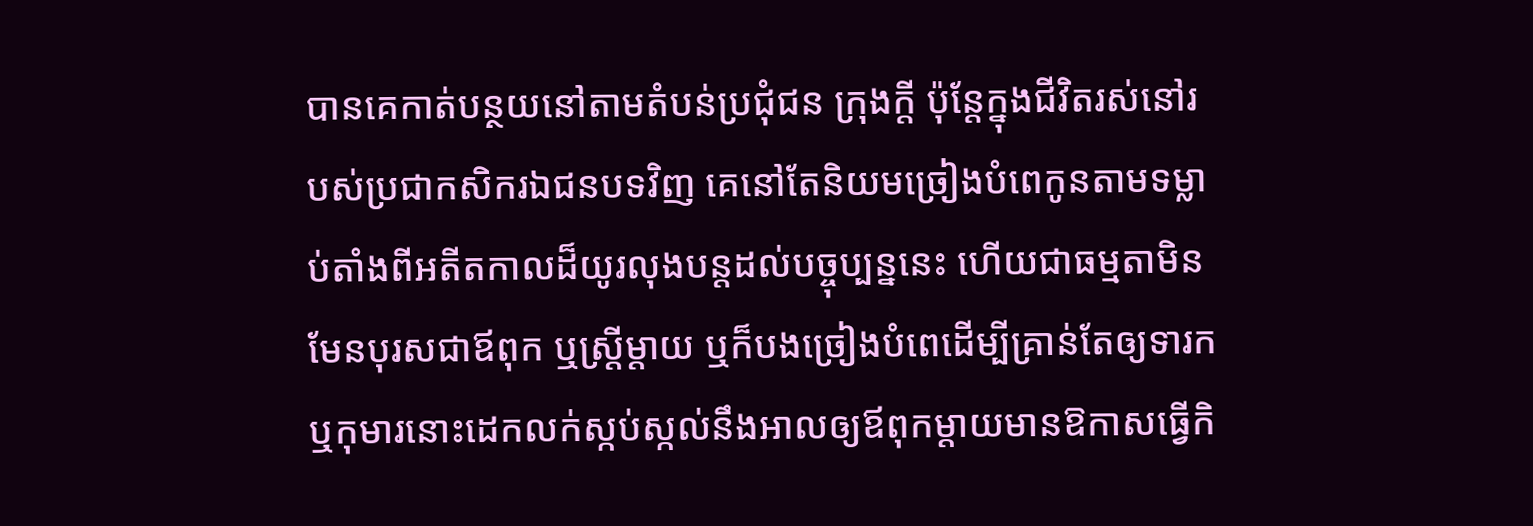បានគេកាត់បន្ថយនៅតាមតំបន់ប្រជុំជន ក្រុងក្តី ប៉ុន្តែក្នុងជីវិតរស់នៅរបស់ប្រជាកសិករឯជនបទវិញ គេនៅតែនិយមច្រៀងបំពេកូនតាមទម្លាប់តាំងពីអតីតកាលដ៏យូរលុងបន្តដល់បច្ចុប្បន្ននេះ ហើយជាធម្មតាមិនមែនបុរសជាឪពុក ឬស្ត្រីម្ដាយ ឬក៏បងច្រៀងបំពេដើម្បីគ្រាន់តែឲ្យទារក ឬកុមារនោះដេកលក់ស្កប់ស្កល់នឹងអាលឲ្យឪពុកម្ដាយមានឱកាសធ្វើកិ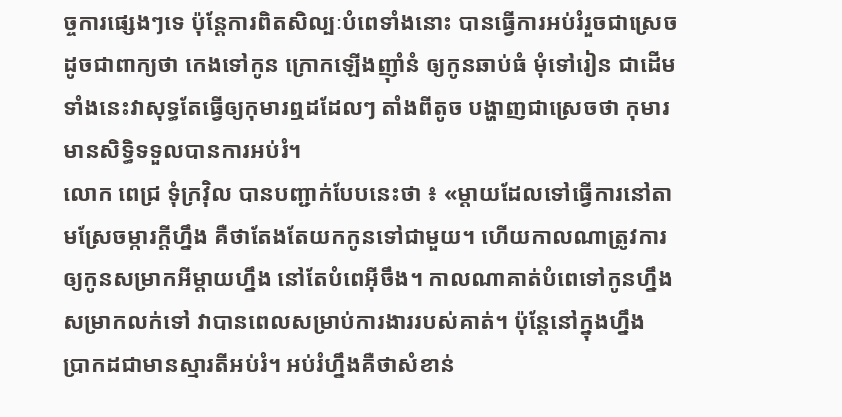ច្ចការផ្សេងៗទេ ប៉ុន្តែការពិតសិល្បៈបំពេទាំងនោះ បានធ្វើការអប់រំរួចជាស្រេច ដូចជាពាក្យថា កេងទៅកូន ក្រោកឡើងញ៉ាំនំ ឲ្យកូនឆាប់ធំ មុំទៅរៀន ជាដើម ទាំងនេះវាសុទ្ធតែធ្វើឲ្យកុមារឮដដែលៗ តាំងពីតូច បង្ហាញជាស្រេចថា កុមារមានសិទ្ធិទទួលបានការអប់រំ។
លោក ពេជ្រ ទុំក្រវ៉ិល បានបញ្ជាក់បែបនេះថា ៖ «ម្ដាយដែលទៅធ្វើការនៅតាមស្រែចម្ការក្តីហ្នឹង គឺថាតែងតែយកកូនទៅជាមួយ។ ហើយកាលណាត្រូវការឲ្យកូនសម្រាកអីម្ដាយហ្នឹង នៅតែបំពេអ៊ីចឹង។ កាលណាគាត់បំពេទៅកូនហ្នឹងសម្រាកលក់ទៅ វាបានពេលសម្រាប់ការងាររបស់គាត់។ ប៉ុន្តែនៅក្នុងហ្នឹង ប្រាកដជាមានស្មារតីអប់រំ។ អប់រំហ្នឹងគឺថាសំខាន់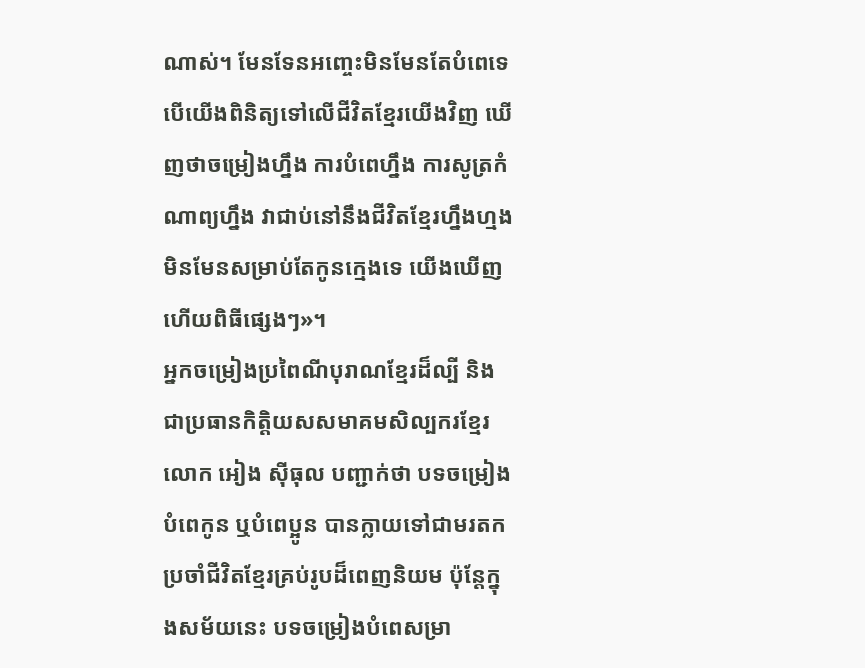ណាស់។ មែនទែនអញ្ចេះមិនមែនតែបំពេទេ បើយើងពិនិត្យទៅលើជីវិតខ្មែរយើងវិញ ឃើញថាចម្រៀងហ្នឹង ការបំពេហ្នឹង ការសូត្រកំណាព្យហ្នឹង វាជាប់នៅនឹងជីវិតខ្មែរហ្នឹងហ្មង មិនមែនសម្រាប់តែកូនក្មេងទេ យើងឃើញហើយពិធីផ្សេងៗ»។
អ្នកចម្រៀងប្រពៃណីបុរាណខ្មែរដ៏ល្បី និងជាប្រធានកិត្តិយសសមាគមសិល្បករខ្មែរ លោក អៀង ស៊ីធុល បញ្ជាក់ថា បទចម្រៀងបំពេកូន ឬបំពេប្អូន បានក្លាយទៅជាមរតកប្រចាំជីវិតខ្មែរគ្រប់រូបដ៏ពេញនិយម ប៉ុន្តែក្នុងសម័យនេះ បទចម្រៀងបំពេសម្រា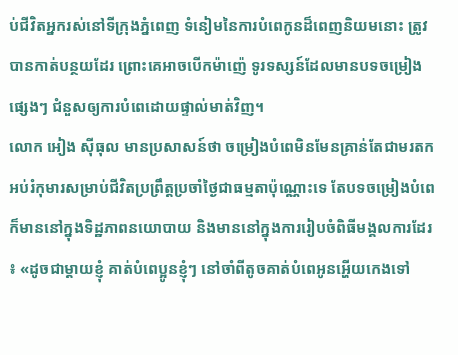ប់ជីវិតអ្នករស់នៅទីក្រុងភ្នំពេញ ទំនៀមនៃការបំពេកូនដ៏ពេញនិយមនោះ ត្រូវបានកាត់បន្ថយដែរ ព្រោះគេអាចបើកម៉ាញ៉េ ទូរទស្សន៍ដែលមានបទចម្រៀងផ្សេងៗ ជំនួសឲ្យការបំពេដោយផ្ទាល់មាត់វិញ។
លោក អៀង ស៊ីធុល មានប្រសាសន៍ថា ចម្រៀងបំពេមិនមែនគ្រាន់តែជាមរតកអប់រំកុមារសម្រាប់ជីវិតប្រព្រឹត្តប្រចាំថ្ងៃជាធម្មតាប៉ុណ្ណោះទេ តែបទចម្រៀងបំពេក៏មាននៅក្នុងទិដ្ឋភាពនយោបាយ និងមាននៅក្នុងការរៀបចំពិធីមង្គលការដែរ ៖ «ដូចជាម្ដាយខ្ញុំ គាត់បំពេប្អូនខ្ញុំៗ នៅចាំពីតូចគាត់បំពេអូនអ្ហើយកេងទៅ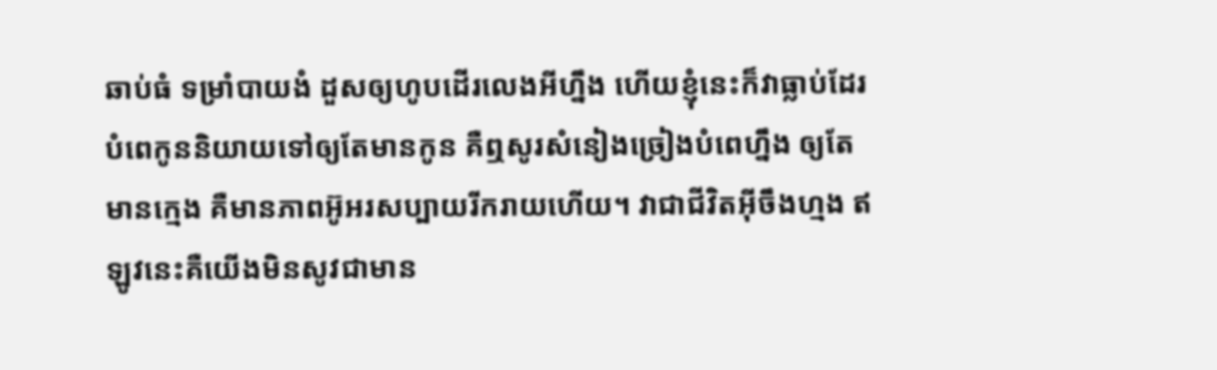ឆាប់ធំ ទម្រាំបាយងំ ដួសឲ្យហូបដើរលេងអីហ្នឹង ហើយខ្ញុំនេះក៏វាធ្លាប់ដែរ បំពេកូននិយាយទៅឲ្យតែមានកូន គឺឮសូរសំនៀងច្រៀងបំពេហ្នឹង ឲ្យតែមានក្មេង គឺមានភាពអ៊ូអរសប្បាយរីករាយហើយ។ វាជាជីវិតអ៊ីចឹងហ្មង ឥឡូវនេះគឺយើងមិនសូវជាមាន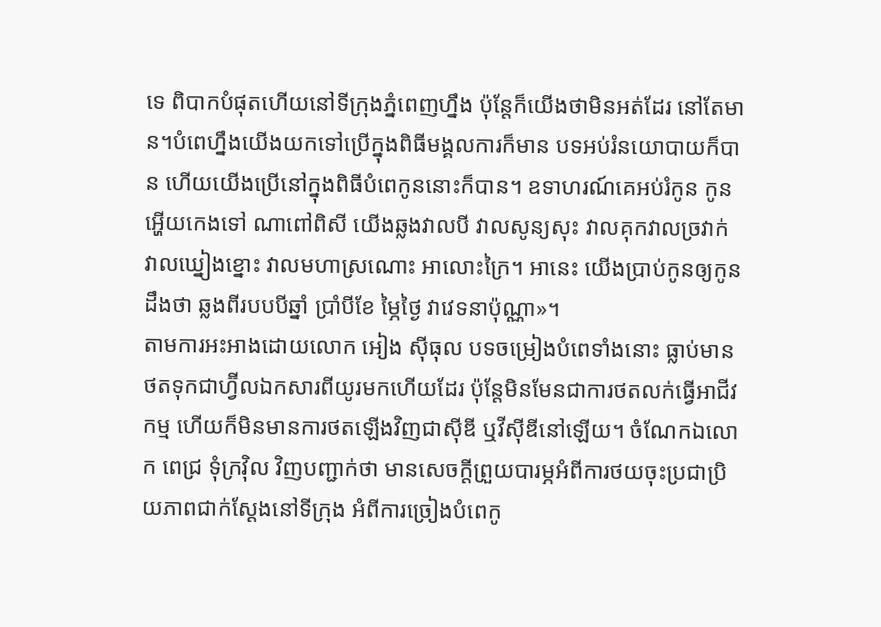ទេ ពិបាកបំផុតហើយនៅទីក្រុងភ្នំពេញហ្នឹង ប៉ុន្តែក៏យើងថាមិនអត់ដែរ នៅតែមាន។បំពេហ្នឹងយើងយកទៅប្រើក្នុងពិធីមង្គលការក៏មាន បទអប់រំនយោបាយក៏បាន ហើយយើងប្រើនៅក្នុងពិធីបំពេកូននោះក៏បាន។ ឧទាហរណ៍គេអប់រំកូន កូនអ្ហើយកេងទៅ ណាពៅពិសី យើងឆ្លងវាលបី វាលសូន្យសុះ វាលគុកវាលច្រវាក់ វាលឃ្នៀងខ្នោះ វាលមហាស្រណោះ អាលោះក្រៃ។ អានេះ យើងប្រាប់កូនឲ្យកូនដឹងថា ឆ្លងពីរបបបីឆ្នាំ ប្រាំបីខែ ម្ភៃថ្ងៃ វាវេទនាប៉ុណ្ណា»។
តាមការអះអាងដោយលោក អៀង ស៊ីធុល បទចម្រៀងបំពេទាំងនោះ ធ្លាប់មានថតទុកជាហ្វ៊ីលឯកសារពីយូរមកហើយដែរ ប៉ុន្តែមិនមែនជាការថតលក់ធ្វើអាជីវកម្ម ហើយក៏មិនមានការថតឡើងវិញជាស៊ីឌី ឬវីស៊ីឌីនៅឡើយ។ ចំណែកឯលោក ពេជ្រ ទុំក្រវ៉ិល វិញបញ្ជាក់ថា មានសេចក្ដីព្រួយបារម្ភអំពីការថយចុះប្រជាប្រិយភាពជាក់ស្ដែងនៅទីក្រុង អំពីការច្រៀងបំពេកូ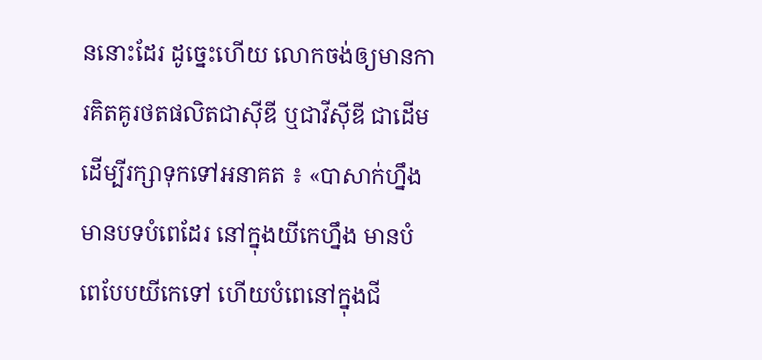ននោះដែរ ដូច្នេះហើយ លោកចង់ឲ្យមានការគិតគូរថតផលិតជាស៊ីឌី ឬជាវីស៊ីឌី ជាដើម ដើម្បីរក្សាទុកទៅអនាគត ៖ «បាសាក់ហ្នឹងមានបទបំពេដែរ នៅក្នុងយីកេហ្នឹង មានបំពេបែបយីកេទៅ ហើយបំពេនៅក្នុងជី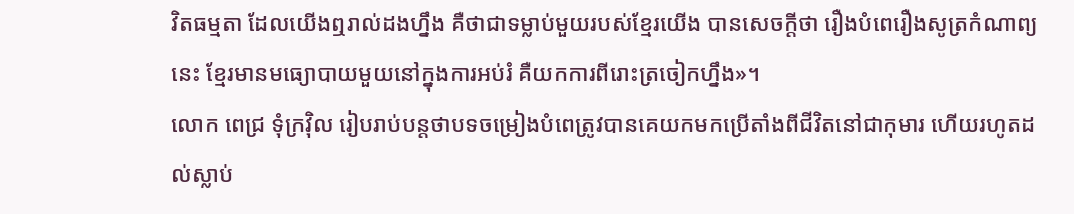វិតធម្មតា ដែលយើងឮរាល់ដងហ្នឹង គឺថាជាទម្លាប់មួយរបស់ខ្មែរយើង បានសេចក្ដីថា រឿងបំពេរឿងសូត្រកំណាព្យនេះ ខ្មែរមានមធ្យោបាយមួយនៅក្នុងការអប់រំ គឺយកការពីរោះត្រចៀកហ្នឹង»។
លោក ពេជ្រ ទុំក្រវ៉ិល រៀបរាប់បន្តថាបទចម្រៀងបំពេត្រូវបានគេយកមកប្រើតាំងពីជីវិតនៅជាកុមារ ហើយរហូតដល់ស្លាប់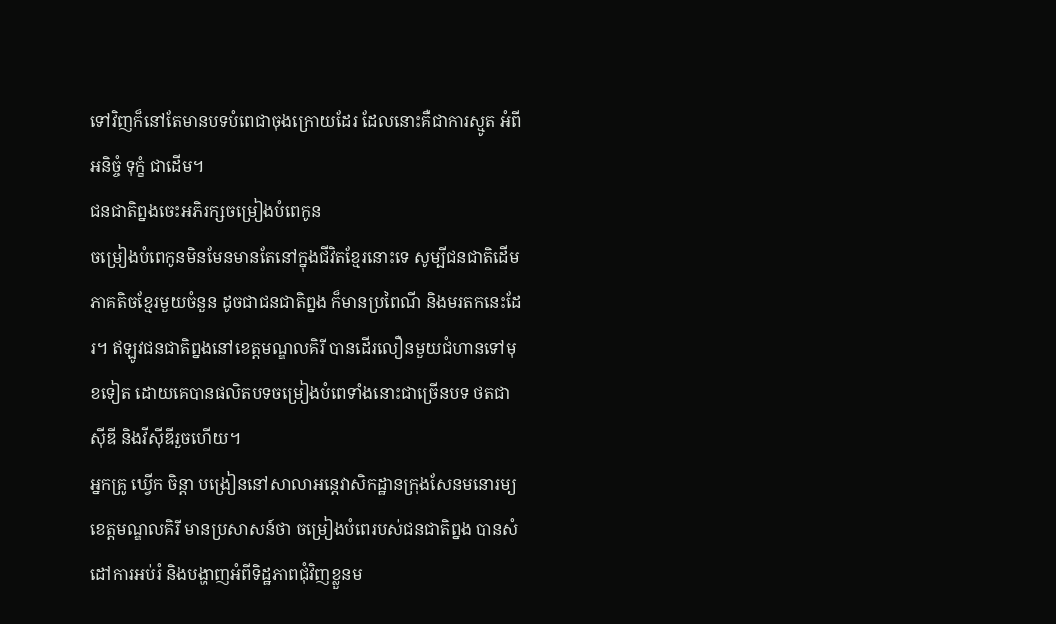ទៅវិញក៏នៅតែមានបទបំពេជាចុងក្រោយដែរ ដែលនោះគឺជាការស្មូត អំពីអនិច្ចំ ទុក្ខំ ជាដើម។
ជនជាតិព្នងចេះអភិរក្សចម្រៀងបំពេកូន
ចម្រៀងបំពេកូនមិនមែនមានតែនៅក្នុងជីវិតខ្មែរនោះទេ សូម្បីជនជាតិដើមភាគតិចខ្មែរមួយចំនួន ដូចជាជនជាតិព្នង ក៏មានប្រពៃណី និងមរតកនេះដែរ។ ឥឡូវជនជាតិព្នងនៅខេត្តមណ្ឌលគិរី បានដើរលឿនមួយជំហានទៅមុខទៀត ដោយគេបានផលិតបទចម្រៀងបំពេទាំងនោះជាច្រើនបទ ថតជាស៊ីឌី និងវីស៊ីឌីរួចហើយ។
អ្នកគ្រូ ឃ្វើក ចិន្តា បង្រៀននៅសាលាអន្តេវាសិកដ្ឋានក្រុងសែនមនោរម្យ ខេត្តមណ្ឌលគិរី មានប្រសាសន៍ថា ចម្រៀងបំពេរបស់ជនជាតិព្នង បានសំដៅការអប់រំ និងបង្ហាញអំពីទិដ្ឋភាពជុំវិញខ្លួនម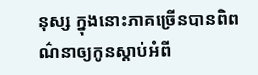នុស្ស ក្នុងនោះភាគច្រើនបានពិពណ៌នាឲ្យកូនស្ដាប់អំពី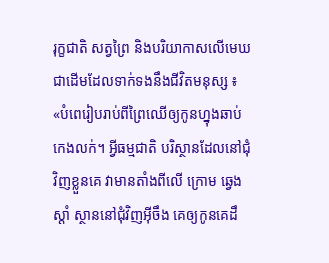រុក្ខជាតិ សត្វព្រៃ និងបរិយាកាសលើមេឃ ជាដើមដែលទាក់ទងនឹងជីវិតមនុស្ស ៖ «បំពេរៀបរាប់ពីព្រៃឈើឲ្យកូនហ្នុងឆាប់កេងលក់។ អ្វីធម្មជាតិ បរិស្ថានដែលនៅជុំវិញខ្លួនគេ វាមានតាំងពីលើ ក្រោម ឆ្វេង ស្ដាំ ស្ថាននៅជុំវិញអ៊ីចឹង គេឲ្យកូនគេដឹ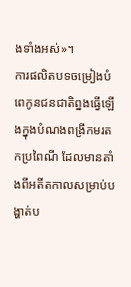ងទាំងអស់»។
ការផលិតបទចម្រៀងបំពេកូនជនជាតិព្នងធ្វើឡើងក្នុងបំណងពង្រីកមរតកប្រពៃណី ដែលមានតាំងពីអតីតកាលសម្រាប់បង្ហាត់ប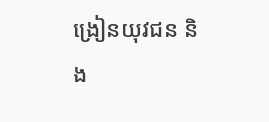ង្រៀនយុវជន និង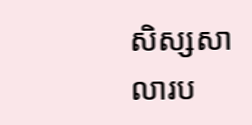សិស្សសាលារប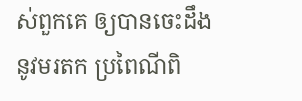ស់ពួកគេ ឲ្យបានចេះដឹងនូវមរតក ប្រពៃណីពិ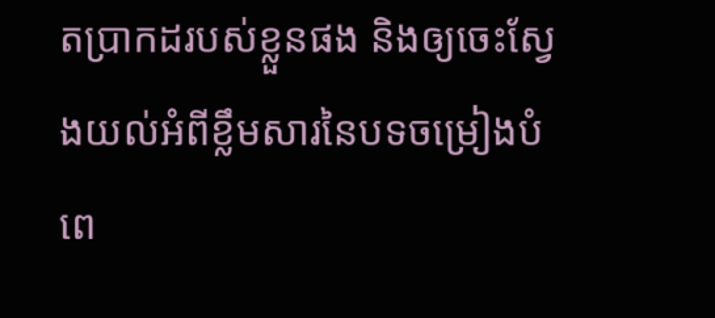តប្រាកដរបស់ខ្លួនផង និងឲ្យចេះស្វែងយល់អំពីខ្លឹមសារនៃបទចម្រៀងបំពេ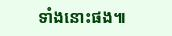ទាំងនោះផង៕